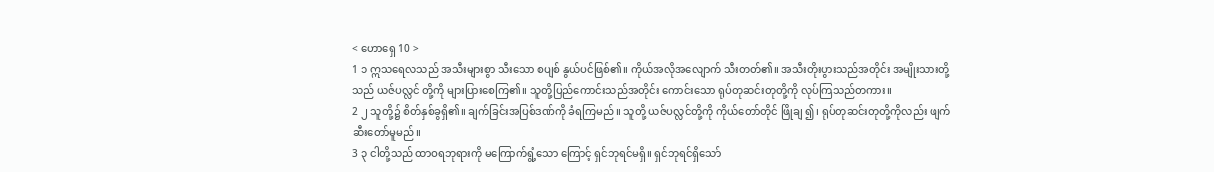< ဟောရှေ 10 >
1 ၁ ဣသရေလသည် အသီးများစွာ သီးသော စပျစ် နွယ်ပင်ဖြစ်၏။ ကိုယ်အလိုအလျောက် သီးတတ်၏။ အသီးတိုးပွားသည်အတိုင်း အမျိုးသားတို့သည် ယဇ်ပလ္လင် တို့ကို များပြားစေကြ၏။ သူတို့ပြည်ကောင်းသည်အတိုင်း ကောင်းသော ရုပ်တုဆင်းတုတို့ကို လုပ်ကြသည်တကား။
2 ၂ သူတို့၌ စိတ်နှစ်ခွရှိ၏။ ချက်ခြင်းအပြစ်ဒဏ်ကို ခံရကြမည်။ သူတို့ ယဇ်ပလ္လင်တို့ကို ကိုယ်တော်တိုင် ဖြိုချ ၍၊ ရုပ်တုဆင်းတုတို့ကိုလည်း ဖျက်ဆီးတော်မူမည်။
3 ၃ ငါတို့သည် ထာဝရဘုရားကို မကြောက်ရွံ့သော ကြောင့် ရှင်ဘုရင်မရှိ။ ရှင်ဘုရင်ရှိသော်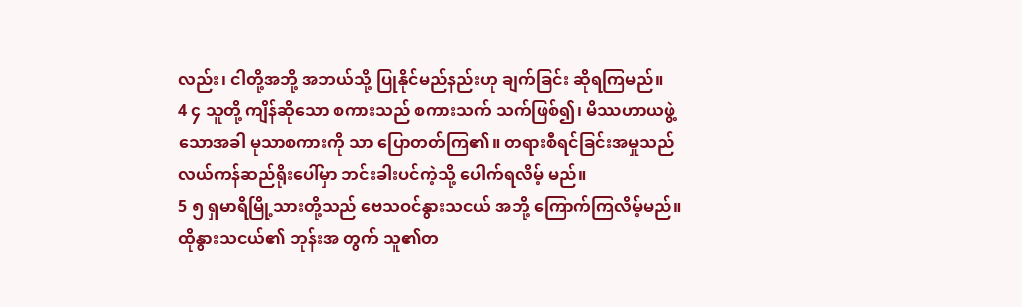လည်း၊ ငါတို့အဘို့ အဘယ်သို့ ပြုနိုင်မည်နည်းဟု ချက်ခြင်း ဆိုရကြမည်။
4 ၄ သူတို့ ကျိန်ဆိုသော စကားသည် စကားသက် သက်ဖြစ်၍၊ မိဿဟာယဖွဲ့သောအခါ မုသာစကားကို သာ ပြောတတ်ကြ၏။ တရားစီရင်ခြင်းအမှုသည် လယ်ကန်ဆည်ရိုးပေါ်မှာ ဘင်းခါးပင်ကဲ့သို့ ပေါက်ရလိမ့် မည်။
5 ၅ ရှမာရိမြို့သားတို့သည် ဗေသဝင်နွားသငယ် အဘို့ ကြောက်ကြလိမ့်မည်။ ထိုနွားသငယ်၏ ဘုန်းအ တွက် သူ၏တ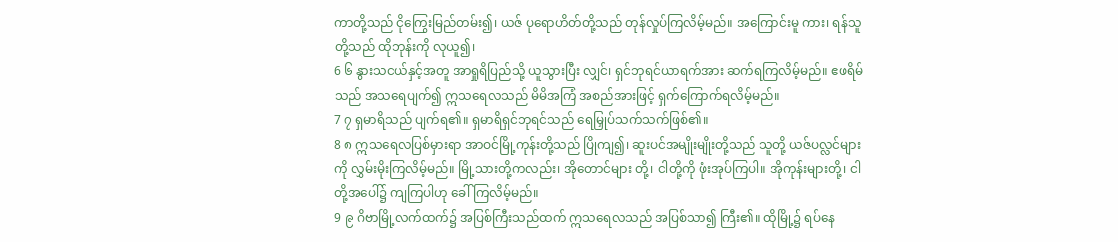ကာတို့သည် ငိုကြွေးမြည်တမ်း၍၊ ယဇ် ပုရောဟိတ်တို့သည် တုန်လှုပ်ကြလိမ့်မည်။ အကြောင်းမူ ကား၊ ရန်သူတို့သည် ထိုဘုန်းကို လုယူ၍၊
6 ၆ နွားသငယ်နှင့်အတူ အာရှုရိပြည်သို့ ယူသွားပြီး လျှင်၊ ရှင်ဘုရင်ယာရက်အား ဆက်ရကြလိမ့်မည်။ ဧဖရိမ်သည် အသရေပျက်၍ ဣသရေလသည် မိမိအကြံ အစည်အားဖြင့် ရှက်ကြောက်ရလိမ့်မည်။
7 ၇ ရှမာရိသည် ပျက်ရ၏။ ရှမာရိရှင်ဘုရင်သည် ရေမြှုပ်သက်သက်ဖြစ်၏။
8 ၈ ဣသရေလပြစ်မှားရာ အာဝင်မြို့ကုန်းတို့သည် ပြိုကျ၍၊ ဆူးပင်အမျိုးမျိုးတို့သည် သူတို့ ယဇ်ပလ္လင်များကို လွှမ်းမိုးကြလိမ့်မည်။ မြို့သားတို့ကလည်း၊ အိုတောင်များ တို့၊ ငါတို့ကို ဖုံးအုပ်ကြပါ။ အိုကုန်းများတို့၊ ငါတို့အပေါ်၌ ကျကြပါဟု ခေါ်ကြလိမ့်မည်။
9 ၉ ဂိဗာမြို့လက်ထက်၌ အပြစ်ကြီးသည်ထက် ဣသရေလသည် အပြစ်သာ၍ ကြီး၏။ ထိုမြို့၌ ရပ်နေ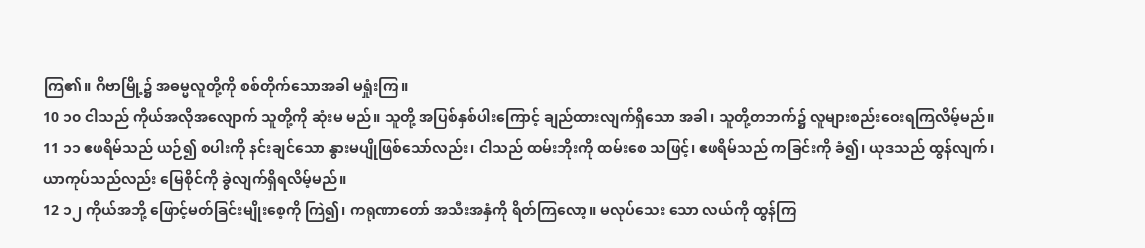ကြ၏။ ဂိဗာမြို့၌ အဓမ္မလူတို့ကို စစ်တိုက်သောအခါ မရှုံးကြ။
10 ၁၀ ငါသည် ကိုယ်အလိုအလျောက် သူတို့ကို ဆုံးမ မည်။ သူတို့ အပြစ်နှစ်ပါးကြောင့် ချည်ထားလျက်ရှိသော အခါ၊ သူတို့တဘက်၌ လူများစည်းဝေးရကြလိမ့်မည်။
11 ၁၁ ဧဖရိမ်သည် ယဉ်၍ စပါးကို နင်းချင်သော နွားမပျိုဖြစ်သော်လည်း၊ ငါသည် ထမ်းဘိုးကို ထမ်းစေ သဖြင့်၊ ဧဖရိမ်သည် ကခြင်းကို ခံ၍၊ ယုဒသည် ထွန်လျက်၊ ယာကုပ်သည်လည်း မြေစိုင်ကို ခွဲလျက်ရှိရလိမ့်မည်။
12 ၁၂ ကိုယ်အဘို့ ဖြောင့်မတ်ခြင်းမျိုးစေ့ကို ကြဲ၍၊ ကရုဏာတော် အသီးအနှံကို ရိတ်ကြလော့။ မလုပ်သေး သော လယ်ကို ထွန်ကြ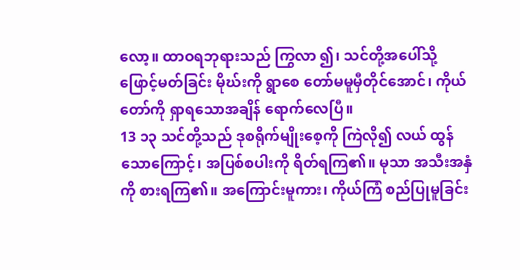လော့။ ထာဝရဘုရားသည် ကြွလာ ၍၊ သင်တို့အပေါ်သို့ ဖြောင့်မတ်ခြင်း မိုဃ်းကို ရွာစေ တော်မမူမှီတိုင်အောင်၊ ကိုယ်တော်ကို ရှာရသောအချိန် ရောက်လေပြီ။
13 ၁၃ သင်တို့သည် ဒုစရိုက်မျိုးစေ့ကို ကြဲလို၍ လယ် ထွန်သောကြောင့်၊ အပြစ်စပါးကို ရိတ်ရကြ၏။ မုသာ အသီးအနှံကို စားရကြ၏။ အကြောင်းမူကား၊ ကိုယ်ကြံ စည်ပြုမူခြင်း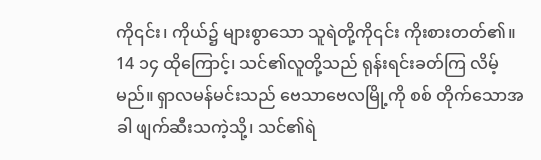ကို၎င်း၊ ကိုယ်၌ များစွာသော သူရဲတို့ကို၎င်း ကိုးစားတတ်၏။
14 ၁၄ ထိုကြောင့်၊ သင်၏လူတို့သည် ရုန်းရင်းခတ်ကြ လိမ့်မည်။ ရှာလမန်မင်းသည် ဗေသာဗေလမြို့ကို စစ် တိုက်သောအခါ ဖျက်ဆီးသကဲ့သို့၊ သင်၏ရဲ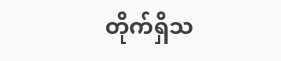တိုက်ရှိသ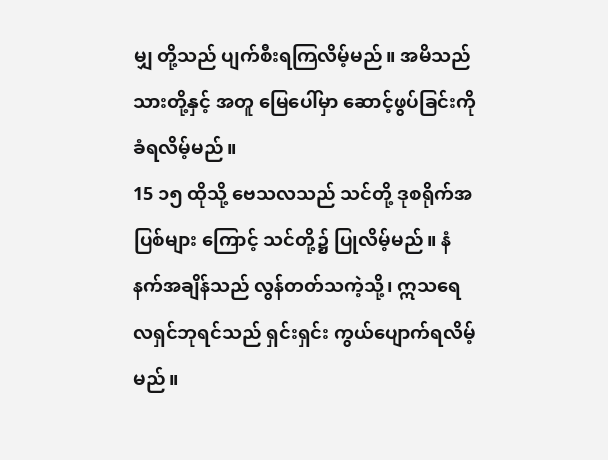မျှ တို့သည် ပျက်စီးရကြလိမ့်မည်။ အမိသည် သားတို့နှင့် အတူ မြေပေါ်မှာ ဆောင့်ဖွပ်ခြင်းကို ခံရလိမ့်မည်။
15 ၁၅ ထိုသို့ ဗေသလသည် သင်တို့ ဒုစရိုက်အပြစ်များ ကြောင့် သင်တို့၌ ပြုလိမ့်မည်။ နံနက်အချိန်သည် လွန်တတ်သကဲ့သို့၊ ဣသရေလရှင်ဘုရင်သည် ရှင်းရှင်း ကွယ်ပျောက်ရလိမ့်မည်။